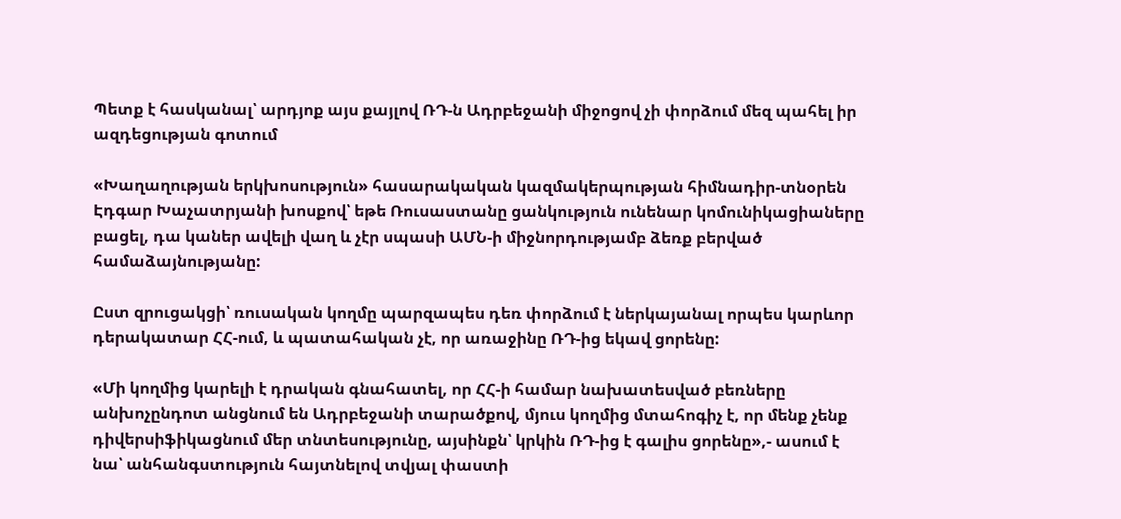Պետք է հասկանալ՝ արդյոք այս քայլով ՌԴ-ն Ադրբեջանի միջոցով չի փորձում մեզ պահել իր ազդեցության գոտում

«Խաղաղության երկխոսություն» հասարակական կազմակերպության հիմնադիր-տնօրեն Էդգար Խաչատրյանի խոսքով՝ եթե Ռուսաստանը ցանկություն ունենար կոմունիկացիաները բացել, դա կաներ ավելի վաղ և չէր սպասի ԱՄՆ-ի միջնորդությամբ ձեռք բերված համաձայնությանը:

Ըստ զրուցակցի՝ ռուսական կողմը պարզապես դեռ փորձում է ներկայանալ որպես կարևոր դերակատար ՀՀ-ում, և պատահական չէ, որ առաջինը ՌԴ-ից եկավ ցորենը:

«Մի կողմից կարելի է դրական գնահատել, որ ՀՀ-ի համար նախատեսված բեռները անխոչընդոտ անցնում են Ադրբեջանի տարածքով, մյուս կողմից մտահոգիչ է, որ մենք չենք դիվերսիֆիկացնում մեր տնտեսությունը, այսինքն՝ կրկին ՌԴ-ից է գալիս ցորենը»,- ասում է նա՝ անհանգստություն հայտնելով տվյալ փաստի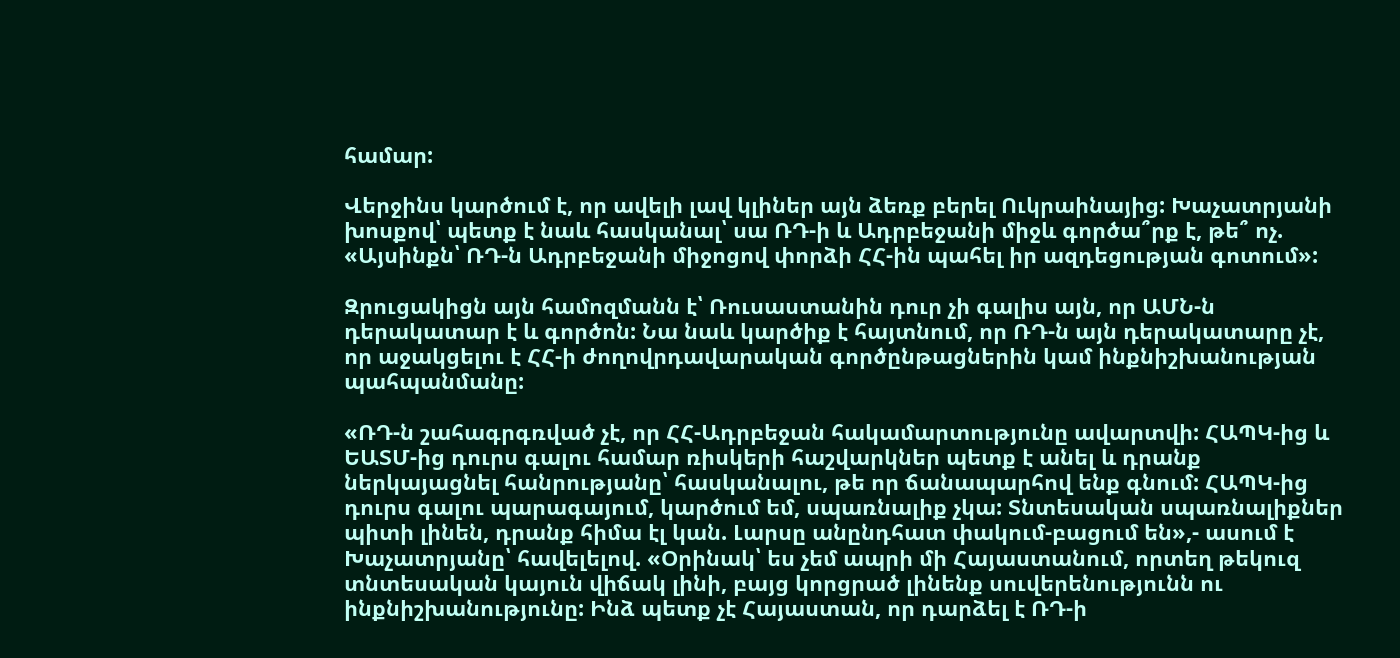համար:

Վերջինս կարծում է, որ ավելի լավ կլիներ այն ձեռք բերել Ուկրաինայից: Խաչատրյանի խոսքով՝ պետք է նաև հասկանալ՝ սա ՌԴ-ի և Ադրբեջանի միջև գործա՞րք է, թե՞ ոչ. «Այսինքն՝ ՌԴ-ն Ադրբեջանի միջոցով փորձի ՀՀ-ին պահել իր ազդեցության գոտում»:

Զրուցակիցն այն համոզմանն է՝ Ռուսաստանին դուր չի գալիս այն, որ ԱՄՆ-ն դերակատար է և գործոն: Նա նաև կարծիք է հայտնում, որ ՌԴ-ն այն դերակատարը չէ, որ աջակցելու է ՀՀ-ի ժողովրդավարական գործընթացներին կամ ինքնիշխանության պահպանմանը:

«ՌԴ-ն շահագրգռված չէ, որ ՀՀ-Ադրբեջան հակամարտությունը ավարտվի: ՀԱՊԿ-ից և ԵԱՏՄ-ից դուրս գալու համար ռիսկերի հաշվարկներ պետք է անել և դրանք ներկայացնել հանրությանը՝ հասկանալու, թե որ ճանապարհով ենք գնում: ՀԱՊԿ-ից դուրս գալու պարագայում, կարծում եմ, սպառնալիք չկա: Տնտեսական սպառնալիքներ պիտի լինեն, դրանք հիմա էլ կան. Լարսը անընդհատ փակում-բացում են»,- ասում է Խաչատրյանը՝ հավելելով. «Օրինակ՝ ես չեմ ապրի մի Հայաստանում, որտեղ թեկուզ տնտեսական կայուն վիճակ լինի, բայց կորցրած լինենք սուվերենությունն ու ինքնիշխանությունը: Ինձ պետք չէ Հայաստան, որ դարձել է ՌԴ-ի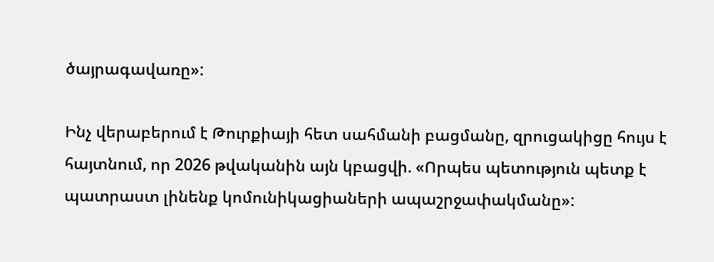ծայրագավառը»:

Ինչ վերաբերում է Թուրքիայի հետ սահմանի բացմանը, զրուցակիցը հույս է հայտնում, որ 2026 թվականին այն կբացվի. «Որպես պետություն պետք է պատրաստ լինենք կոմունիկացիաների ապաշրջափակմանը»: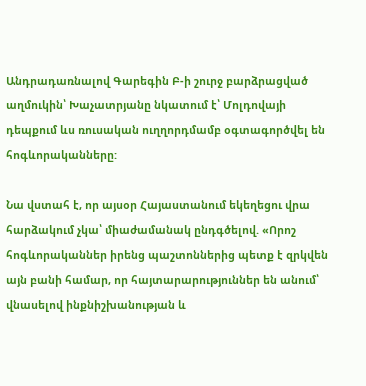Անդրադառնալով Գարեգին Բ-ի շուրջ բարձրացված աղմուկին՝ Խաչատրյանը նկատում է՝ Մոլդովայի դեպքում ևս ռուսական ուղղորդմամբ օգտագործվել են հոգևորականները:

Նա վստահ է, որ այսօր Հայաստանում եկեղեցու վրա հարձակում չկա՝ միաժամանակ ընդգծելով. «Որոշ հոգևորականներ իրենց պաշտոններից պետք է զրկվեն այն բանի համար, որ հայտարարություններ են անում՝ վնասելով ինքնիշխանության և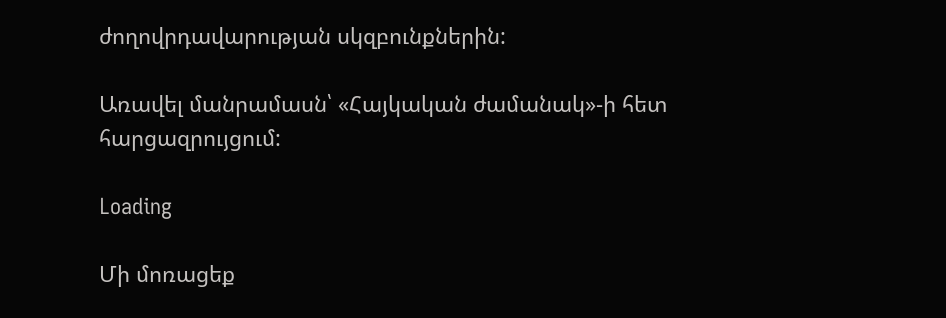ժողովրդավարության սկզբունքներին:

Առավել մանրամասն՝ «Հայկական ժամանակ»-ի հետ հարցազրույցում:

Loading

Մի մոռացեք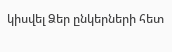կիսվել Ձեր ընկերների հետ